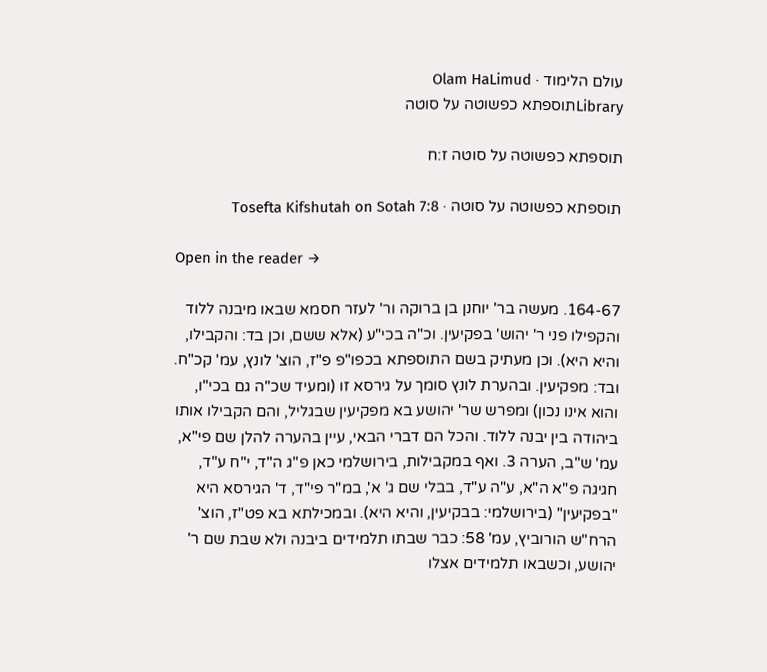עולם הלימוד · Olam HaLimud
Libraryתוספתא כפשוטה על סוטה

תוספתא כפשוטה על סוטה ז:ח

תוספתא כפשוטה על סוטה · Tosefta Kifshutah on Sotah 7:8

Open in the reader →

164-67. מעשה בר' יוחנן בן ברוקה ור' לעזר חסמא שבאו מיבנה ללוד והקפילו פני ר' יהוש' בפקיעין. וכ"ה בכי"ע (אלא ששם, וכן בד: והקבילו, והיא היא). וכן מעתיק בשם התוספתא בכפו"פ פ"ז, הוצ' לונץ, עמ' קכ"ח. ובד: מפקיעין. ובהערת לונץ סומך על גירסא זו (ומעיד שכ"ה גם בכי"ו, והוא אינו נכון) ומפרש שר' יהושע בא מפקיעין שבגליל, והם הקבילו אותו ביהודה בין יבנה ללוד. והכל הם דברי הבאי, עיין בהערה להלן שם פי"א, עמ' ש"ב, הערה 3. ואף במקבילות, בירושלמי כאן פ"ג ה"ד, י"ח ע"ד, חגיגה פ"א ה"א, ע"ה ע"ד, בבלי שם ג' א', במ"ר פי"ד, ד' הגירסא היא "בפקיעין" (בירושלמי: בבקיעין, והיא היא). ובמכילתא בא פט"ז, הוצ' הרח"ש הורוביץ, עמ' 58: כבר שבתו תלמידים ביבנה ולא שבת שם ר' יהושע, וכשבאו תלמידים אצלו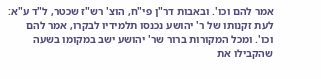אמר להם וכו'. ובאבות דר"ן פי"ח, הוצ' רש"ז שכטר, ל"ד ע"א: לעת זקנותו של ר' יהושע נכנסו תלמידיו לבקרו, אמר להם וכו'. ומכל המקורות ברור שר' יהושע ישב במקומו בשעה שהקבילו את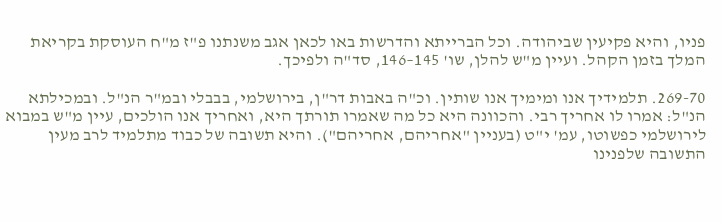פניו, והיא פקיעין שביהודה. וכל הברייתא והדרשות באו לכאן אגב משנתנו פ"ז מ"ח העוסקת בקריאת המלך בזמן הקהל. ועיין מ"ש להלן, שו' 145–146, סד"ה ולפיכך.

269-70. תלמידיך אנו ומימיך אנו שותין. וכ"ה באבות דר"ן, בירושלמי, בבבלי ובמ"ר הנ"ל. ובמכילתא הנ"ל: אמרו לו אחריך רבי. והכוונה היא כל מה שאמרו תורתך היא, ואחריך אנו הולכים, עיין מ"ש במבוא לירושלמי כפשוטו, עמ' י"ט (בעניין "אחריהם, אחריהם"). והיא תשובה של כבוד מתלמיד לרב מעין התשובה שלפנינו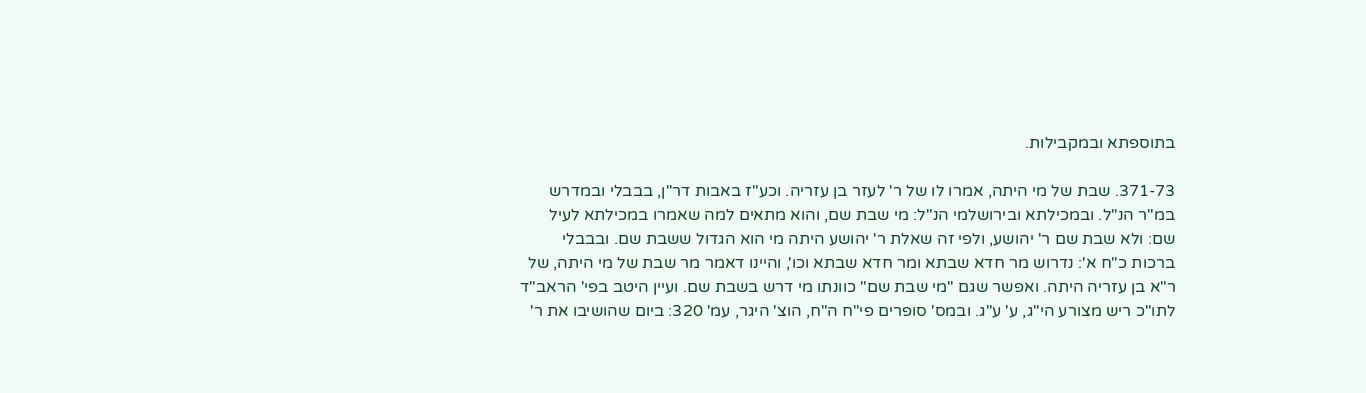בתוספתא ובמקבילות.

371-73. שבת של מי היתה, אמרו לו של ר' לעזר בן עזריה. וכע"ז באבות דר"ן, בבבלי ובמדרש במ"ר הנ"ל. ובמכילתא ובירושלמי הנ"ל: מי שבת שם, והוא מתאים למה שאמרו במכילתא לעיל שם: ולא שבת שם ר' יהושע, ולפי זה שאלת ר' יהושע היתה מי הוא הגדול ששבת שם. ובבבלי ברכות כ"ח א': נדרוש מר חדא שבתא ומר חדא שבתא וכו', והיינו דאמר מר שבת של מי היתה, של ר"א בן עזריה היתה. ואפשר שגם "מי שבת שם" כוונתו מי דרש בשבת שם. ועיין היטב בפי' הראב"ד לתו"כ ריש מצורע הי"ג, ע' ע"ג. ובמס' סופרים פי"ח ה"ח, הוצ' היגר, עמ' 320: ביום שהושיבו את ר'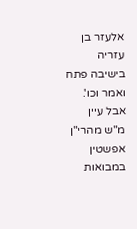אלעזר בן עזריה בישיבה פתח ואמר וכו'. אבל עיין מ"ש מהרי"ן אפשטין במבואות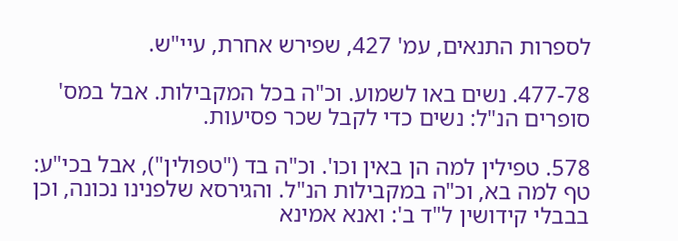לספרות התנאים, עמ' 427, שפירש אחרת, עיי"ש.

477-78. נשים באו לשמוע. וכ"ה בכל המקבילות. אבל במס' סופרים הנ"ל: נשים כדי לקבל שכר פסיעות.

578. טפילין למה הן באין וכו'. וכ"ה בד ("טפולין"), אבל בכי"ע: טף למה בא, וכ"ה במקבילות הנ"ל. והגירסא שלפנינו נכונה, וכן בבבלי קידושין ל"ד ב': ואנא אמינא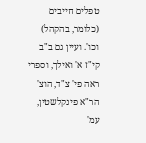טפלים חייבים (כלומר, בהקהל) וכו'. ועיין גם ב"ב קי"ז א' ואילך, וספרי ראה פי' צ"ד, הוצ' הר"א פינקלשטין, עמ'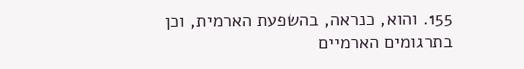155. והוא, כנראה, בהשפעת הארמית, וכן בתרגומים הארמיים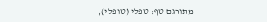מתורגם טף: טפלי (טופלי),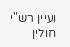ועיין רש"י חולין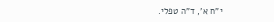י"ח א', ד"ה טפלי.